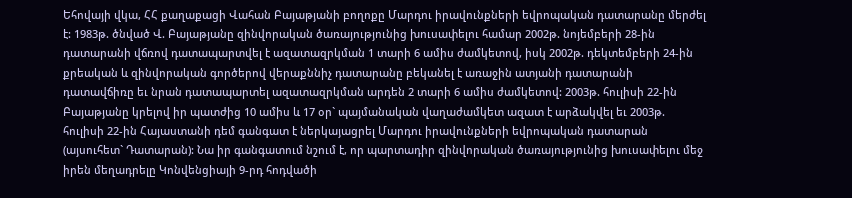Եհովայի վկա, ՀՀ քաղաքացի Վահան Բայաթյանի բողոքը Մարդու իրավունքների եվրոպական դատարանը մերժել է: 1983թ. ծնված Վ. Բայաթյանը զինվորական ծառայությունից խուսափելու համար 2002թ. նոյեմբերի 28-ին դատարանի վճռով դատապարտվել է ազատազրկման 1 տարի 6 ամիս ժամկետով, իսկ 2002թ. դեկտեմբերի 24-ին քրեական և զինվորական գործերով վերաքննիչ դատարանը բեկանել է առաջին ատյանի դատարանի դատավճիռը եւ նրան դատապարտել ազատազրկման արդեն 2 տարի 6 ամիս ժամկետով: 2003թ. հուլիսի 22-ին Բայաթյանը կրելով իր պատժից 10 ամիս և 17 օր` պայմանական վաղաժամկետ ազատ է արձակվել եւ 2003թ. հուլիսի 22-ին Հայաստանի դեմ գանգատ է ներկայացրել Մարդու իրավունքների եվրոպական դատարան (այսուհետ` Դատարան): Նա իր գանգատում նշում է, որ պարտադիր զինվորական ծառայությունից խուսափելու մեջ իրեն մեղադրելը Կոնվենցիայի 9-րդ հոդվածի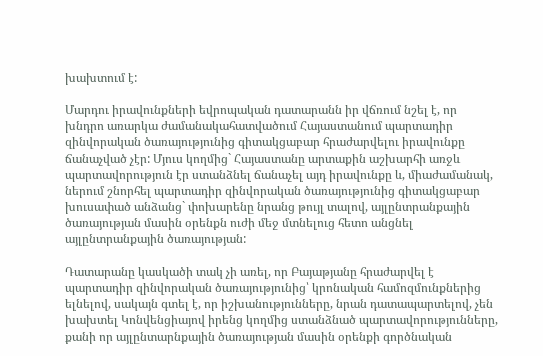խախտում է:

Մարդու իրավունքների եվրոպական դատարանն իր վճռում նշել է, որ խնդրո առարկա ժամանակահատվածում Հայաստանում պարտադիր զինվորական ծառայությունից գիտակցաբար հրաժարվելու իրավունքը ճանաչված չէր: Մյուս կողմից` Հայաստանը արտաքին աշխարհի առջև պարտավորություն էր ստանձնել ճանաչել այդ իրավունքը և, միաժամանակ, ներում շնորհել պարտադիր զինվորական ծառայությունից գիտակցաբար խուսափած անձանց` փոխարենը նրանց թույլ տալով, այլընտրանքային ծառայության մասին օրենքն ուժի մեջ մտնելուց հետո անցնել այլընտրանքային ծառայության:

Դատարանը կասկածի տակ չի առել, որ Բայաթյանը հրաժարվել է պարտադիր զինվորական ծառայությունից՝ կրոնական համոզմունքներից ելնելով, սակայն գտել է, որ իշխանությունները, նրան դատապարտելով, չեն խախտել Կոնվենցիայով իրենց կողմից ստանձնած պարտավորությունները, քանի որ այլընտարնքային ծառայության մասին օրենքի գործնական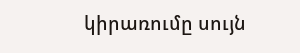կիրառումը սույն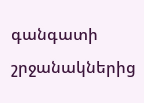գանգատի շրջանակներից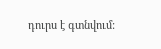դուրս է գտնվում: